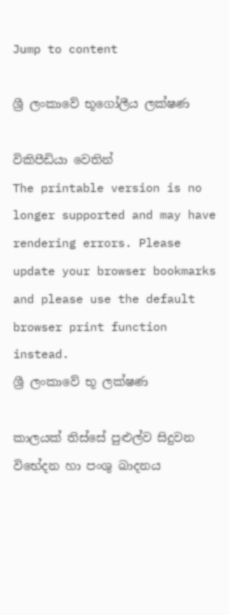Jump to content

ශ්‍රී ලංකාවේ භූගෝලීය ලක්ෂණ

විකිපීඩියා වෙතින්
The printable version is no longer supported and may have rendering errors. Please update your browser bookmarks and please use the default browser print function instead.
ශ්‍රී ලංකාවේ භූ ලක්ෂණ

කාලයක් තිස්සේ පුළුල්ව සිදුවන විභේදන හා පංශු ඛාදනය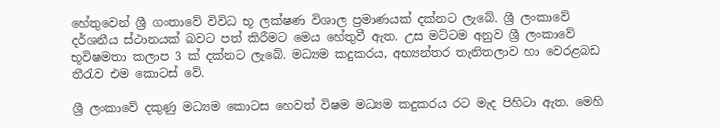හේතුවෙන් ශ්‍රී ගංතාවේ විවිධ භූ ලක්ෂණ විශාල ප්‍රමාණයක් දක්නට ලැබේ. ශ්‍රී ලංකාවේ දර්ශනීය ස්ථානයක් බවට පත් කිරීමට මෙය හේතුවී ඇත. උස මට්ටම අනුව ශ්‍රී ලංකාවේ භූවිෂමතා කලාප 3 ක් දක්නට ලැබේ. මධ්‍යම කදුකරය, අභ්‍යන්තර තැනිතලාව හා වෙරළබඩ තීරැව එම කොටස් වේ.

ශ්‍රී ලංකාවේ දකුණු මධ්‍යම කොටස හෙවත් විෂම මධ්‍යම කදුකරය රට මැද පිහිටා ඇත. මෙහි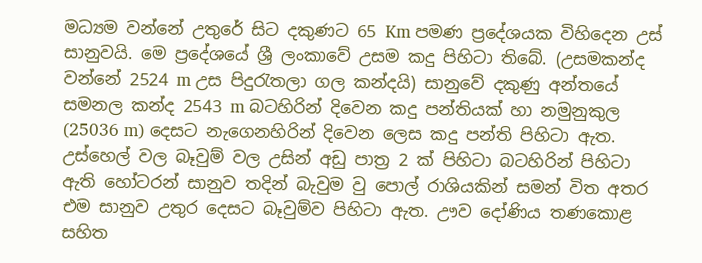මධ්‍යම වන්නේ උතුරේ සිට දකුණට 65 Km පමණ ප්‍රදේශයක විහිදෙන උස් සානුවයි. මෙ ප්‍රදේශයේ ශ්‍රී ලංකාවේ උසම කදු පිහිටා තිබේ. (උසමකන්ද වන්නේ 2524 m උස පිදුරැතලා ගල කන්දයි) සානුවේ දකුණු අන්තයේ සමනල කන්ද 2543 m බටහිරින් දිවෙන කදු පන්තියක් හා නමුනුකුල (25036 m) දෙසට නැගෙනහිරින් දිවෙන ලෙස කදු පන්ති පිහිටා ඇත. උස්හෙල් වල බෑවුම් වල උසින් අඩු පාත්‍ර 2 ක් පිහිටා බටහිරින් පිහිටා ඇති ‍හෝටරන් සානුව තදින් බැවුම වු පොල් රාශියකින් සමන් විත අතර එම සානුව උතුර දෙසට බෑවුම්ව පිහිටා ඇත. ඌව දෝණිය තණකොළ සහිත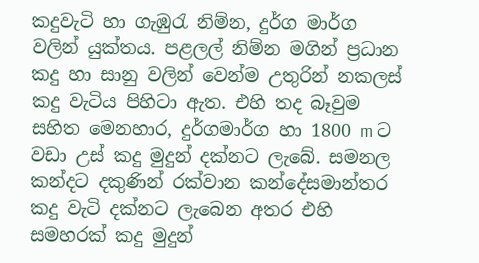කදුවැටි හා ගැඹුරැ නිම්න, දුර්ග මාර්ග වලින් යුක්තය. පළලල් නිම්න මගින් ප්‍රධාන කදු හා සානු වලින් වෙන්ම උතුරින් නකලස් කදු වැටිය පිහිටා ඇත. එහි තද බෑවුම සහිත මෙනහාර, දුර්ගමාර්ග හා 1800 m ට වඩා උස් කදු මුදුන් දක්නට ලැබේ. සමනල කන්දට දකුණින් රක්වාන කන්දේසමාන්තර කදු වැටි දක්නට ලැබෙන අතර එහි සමහරක් කදු මුදුන්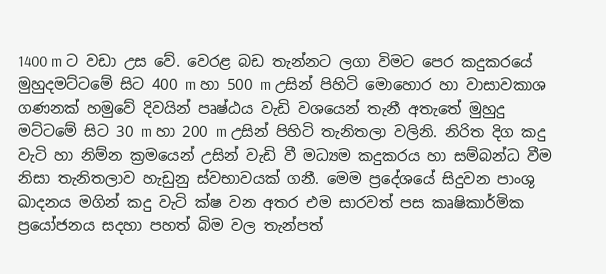1400 m ට වඩා උස වේ. වෙරළ බඩ තැන්නට ලගා විමට පෙර කදුකරයේ මුහුදමට්ටමේ සිට 400 m හා 500 m උසින් පිහිටි මොහොර හා වාසාවකාශ ගණනක් හමුවේ දිවයින් පෘෂ්ඨය වැඩි වශයෙන් තැනී අතැතේ මුහුදු මට්ටමේ සිට 30 m හා 200 m උසින් පිහිටි තැනිතලා වලිනි. නිරිත දිග කදු වැටි හා නිම්න ක්‍රමයෙන් උසින් වැඩි වී මධ්‍යම කදුකරය හා සම්බන්ධ වීම නිසා තැනිතලාව හැඩුනු ස්වභාවයක් ගනී. මෙම ප්‍රදේශයේ සිදුවන පාංශු ඛාදනය මගින් කදු වැටි ක්ෂ වන අතර එම සාරවත් පස කෘෂිකාර්මික ප්‍රයෝජනය සදහා පහත් බිම වල තැන්පත්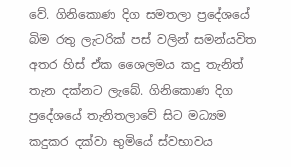වේ. ගිනිකොණ දිග සමතලා ප්‍රදේශයේ බිම රතු ලැටරික් පස් වලින් සමන්යවිත අතර හිස් ඒක ශෛලමය කදු තැනිත් තැන දක්නට ලැබේ. ගිනිකොණ දිග ප්‍රදේශයේ තැනිතලාවේ සිට මධ්‍යම කදුකර දක්වා භුමියේ ස්වභාවය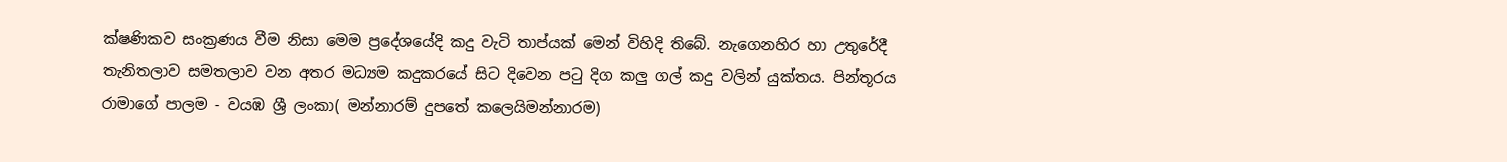ක්ෂණිකව සංක්‍රණය වීම නිසා මෙම ප්‍රදේශයේදි කදු වැටි තාප්යක් මෙන් විහිදි තිබේ. නැගෙනහිර හා උතුරේදී තැනිතලාව සමතලාව වන අතර මධ්‍යම කදුකරයේ සිට දිවෙන පටු දිග කලු ගල් කදු වලින් යුක්තය. පින්තූරය රාමාගේ පාලම - වයඹ ශ්‍රී ලංකා( මන්නාරම් දුපතේ කලෙයිමන්නාරම)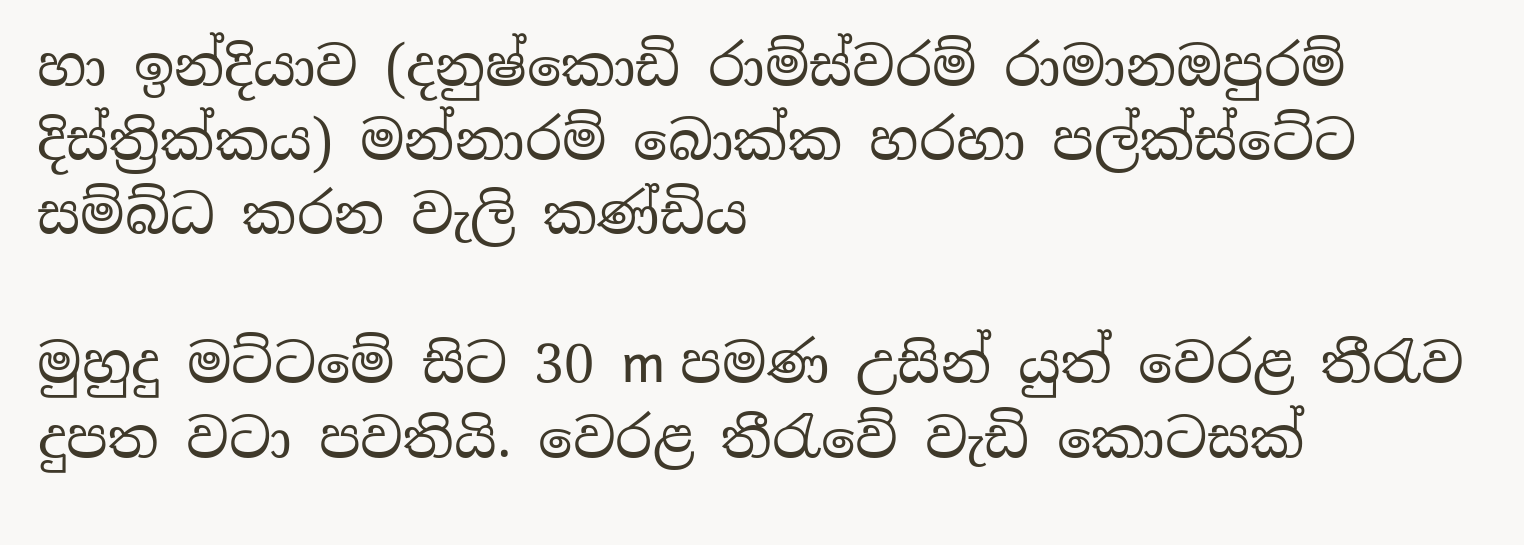හා ඉන්දියාව (දනුෂ්කොඩි රාම්ස්වරම් රාමානඔපුරම් දිස්ත්‍රික්කය) මන්නාරම් බොක්ක හරහා පල්ක්ස්ටේට සම්බ්ධ කරන වැලි කණ්ඩිය

මුහුදු මට්ටමේ සිට 30 m පමණ උසින් යුත් වෙරළ තීරැව දුප‍ත වටා පවතියි. වෙරළ තීරැවේ වැඩි කොටසක්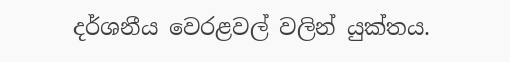දර්ශනීය වෙරළවල් වලින් යුක්තය.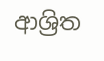ආශ්‍රිත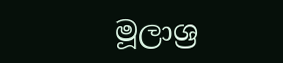මූලාශ්‍ර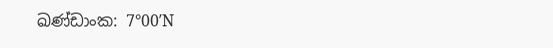ඛණ්ඩාංක: 7°00′N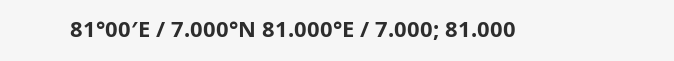81°00′E / 7.000°N 81.000°E / 7.000; 81.000